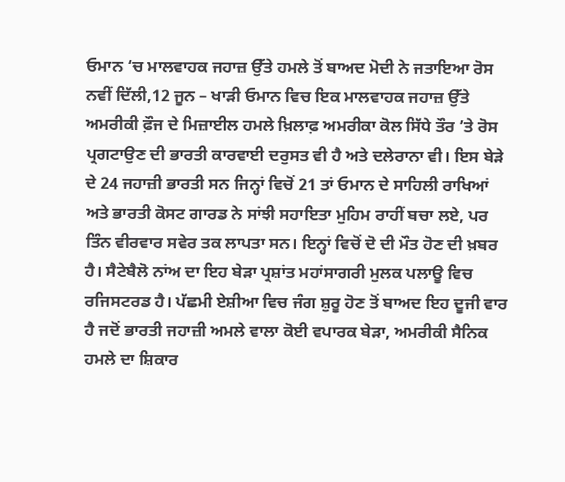ਓਮਾਨ ‘ਚ ਮਾਲਵਾਹਕ ਜਹਾਜ਼ ਉੱਤੇ ਹਮਲੇ ਤੋਂ ਬਾਅਦ ਮੋਦੀ ਨੇ ਜਤਾਇਆ ਰੋਸ
ਨਵੀਂ ਦਿੱਲੀ,12 ਜੂਨ – ਖਾੜੀ ਓਮਾਨ ਵਿਚ ਇਕ ਮਾਲਵਾਹਕ ਜਹਾਜ਼ ਉੱਤੇ ਅਮਰੀਕੀ ਫ਼ੌਜ ਦੇ ਮਿਜ਼ਾਈਲ ਹਮਲੇ ਖ਼ਿਲਾਫ਼ ਅਮਰੀਕਾ ਕੋਲ ਸਿੱਧੇ ਤੌਰ ’ਤੇ ਰੋਸ ਪ੍ਰਗਟਾਉਣ ਦੀ ਭਾਰਤੀ ਕਾਰਵਾਈ ਦਰੁਸਤ ਵੀ ਹੈ ਅਤੇ ਦਲੇਰਾਨਾ ਵੀ। ਇਸ ਬੇੜੇ ਦੇ 24 ਜਹਾਜ਼ੀ ਭਾਰਤੀ ਸਨ ਜਿਨ੍ਹਾਂ ਵਿਚੋਂ 21 ਤਾਂ ਓਮਾਨ ਦੇ ਸਾਹਿਲੀ ਰਾਖਿਆਂ ਅਤੇ ਭਾਰਤੀ ਕੋਸਟ ਗਾਰਡ ਨੇ ਸਾਂਝੀ ਸਹਾਇਤਾ ਮੁਹਿਮ ਰਾਹੀਂ ਬਚਾ ਲਏ, ਪਰ ਤਿੰਨ ਵੀਰਵਾਰ ਸਵੇਰ ਤਕ ਲਾਪਤਾ ਸਨ। ਇਨ੍ਹਾਂ ਵਿਚੋਂ ਦੋ ਦੀ ਮੌਤ ਹੋਣ ਦੀ ਖ਼ਬਰ ਹੈ। ਸੈਟੇਬੈਲੋ ਨਾਂਅ ਦਾ ਇਹ ਬੇੜਾ ਪ੍ਰਸ਼ਾਂਤ ਮਹਾਂਸਾਗਰੀ ਮੁਲਕ ਪਲਾਊ ਵਿਚ ਰਜਿਸਟਰਡ ਹੈ। ਪੱਛਮੀ ਏਸ਼ੀਆ ਵਿਚ ਜੰਗ ਸ਼ੁਰੂ ਹੋਣ ਤੋਂ ਬਾਅਦ ਇਹ ਦੂਜੀ ਵਾਰ ਹੈ ਜਦੋਂ ਭਾਰਤੀ ਜਹਾਜ਼ੀ ਅਮਲੇ ਵਾਲਾ ਕੋਈ ਵਪਾਰਕ ਬੇੜਾ, ਅਮਰੀਕੀ ਸੈਨਿਕ ਹਮਲੇ ਦਾ ਸ਼ਿਕਾਰ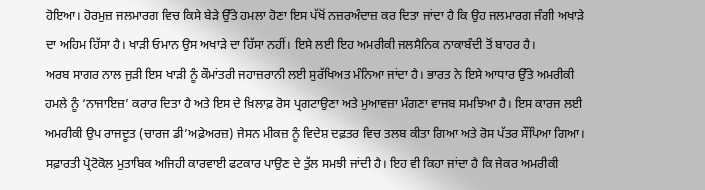ਹੋਇਆ। ਹੋਰਮੁਜ਼ ਜਲਮਾਰਗ ਵਿਚ ਕਿਸੇ ਬੇੜੇ ਉੱਤੇ ਹਮਲਾ ਹੋਣਾ ਇਸ ਪੱਖੋਂ ਨਜ਼ਰਅੰਦਾਜ਼ ਕਰ ਦਿਤਾ ਜਾਂਦਾ ਹੈ ਕਿ ਉਹ ਜਲਮਾਰਗ ਜੰਗੀ ਅਖਾੜੇ ਦਾ ਅਹਿਮ ਹਿੱਸਾ ਹੈ। ਖਾੜੀ ਓਮਾਨ ਉਸ ਅਖਾੜੇ ਦਾ ਹਿੱਸਾ ਨਹੀਂ। ਇਸੇ ਲਈ ਇਹ ਅਮਰੀਕੀ ਜਲਸੈਨਿਕ ਨਾਕਾਬੰਦੀ ਤੋਂ ਬਾਹਰ ਹੈ।
ਅਰਬ ਸਾਗਰ ਨਾਲ ਜੁੜੀ ਇਸ ਖਾੜੀ ਨੂੰ ਕੌਮਾਂਤਰੀ ਜਹਾਜ਼ਰਾਨੀ ਲਈ ਸੁਰੱਖਿਅਤ ਮੰਨਿਆ ਜਾਂਦਾ ਹੈ। ਭਾਰਤ ਨੇ ਇਸੇ ਆਧਾਰ ਉੱਤੇ ਅਮਰੀਕੀ ਹਮਲੇ ਨੂੰ ‘ਨਾਜਾਇਜ਼’ ਕਰਾਰ ਦਿਤਾ ਹੈ ਅਤੇ ਇਸ ਦੇ ਖ਼ਿਲਾਫ਼ ਰੋਸ ਪ੍ਰਗਟਾਉਣਾ ਅਤੇ ਮੁਆਵਜ਼ਾ ਮੰਗਣਾ ਵਾਜਬ ਸਮਝਿਆ ਹੈ। ਇਸ ਕਾਰਜ ਲਈ ਅਮਰੀਕੀ ਉਪ ਰਾਜਦੂਤ (ਚਾਰਜ ਡੀ’ਅਫ਼ੇਅਰਜ਼) ਜੇਸਨ ਮੀਕਜ਼ ਨੂੰ ਵਿਦੇਸ਼ ਦਫ਼ਤਰ ਵਿਚ ਤਲਬ ਕੀਤਾ ਗਿਆ ਅਤੇ ਰੋਸ ਪੱਤਰ ਸੌਂਪਿਆ ਗਿਆ। ਸਫ਼ਾਰਤੀ ਪ੍ਰੋਟੋਕੋਲ ਮੁਤਾਬਿਕ ਅਜਿਹੀ ਕਾਰਵਾਈ ਫਟਕਾਰ ਪਾਉਣ ਦੇ ਤੁੱਲ ਸਮਝੀ ਜਾਂਦੀ ਹੈ। ਇਹ ਵੀ ਕਿਹਾ ਜਾਂਦਾ ਹੈ ਕਿ ਜੇਕਰ ਅਮਰੀਕੀ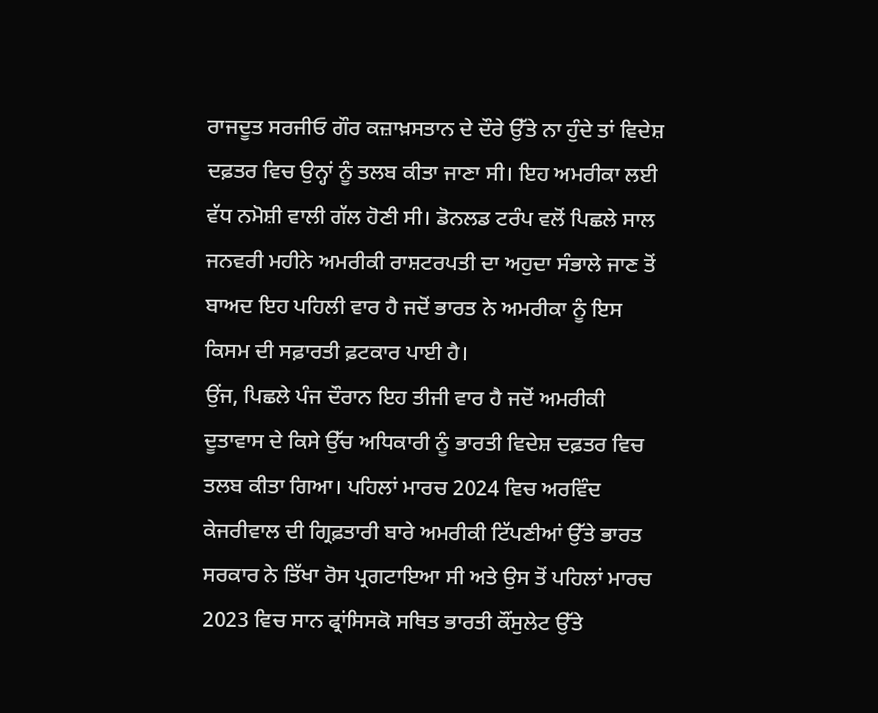ਰਾਜਦੂਤ ਸਰਜੀਓ ਗੌਰ ਕਜ਼ਾਖ਼ਸਤਾਨ ਦੇ ਦੌਰੇ ਉੱਤੇ ਨਾ ਹੁੰਦੇ ਤਾਂ ਵਿਦੇਸ਼ ਦਫ਼ਤਰ ਵਿਚ ਉਨ੍ਹਾਂ ਨੂੰ ਤਲਬ ਕੀਤਾ ਜਾਣਾ ਸੀ। ਇਹ ਅਮਰੀਕਾ ਲਈ ਵੱਧ ਨਮੋਸ਼ੀ ਵਾਲੀ ਗੱਲ ਹੋਣੀ ਸੀ। ਡੋਨਲਡ ਟਰੰਪ ਵਲੋਂ ਪਿਛਲੇ ਸਾਲ ਜਨਵਰੀ ਮਹੀਨੇ ਅਮਰੀਕੀ ਰਾਸ਼ਟਰਪਤੀ ਦਾ ਅਹੁਦਾ ਸੰਭਾਲੇ ਜਾਣ ਤੋਂ ਬਾਅਦ ਇਹ ਪਹਿਲੀ ਵਾਰ ਹੈ ਜਦੋਂ ਭਾਰਤ ਨੇ ਅਮਰੀਕਾ ਨੂੰ ਇਸ ਕਿਸਮ ਦੀ ਸਫ਼ਾਰਤੀ ਫ਼ਟਕਾਰ ਪਾਈ ਹੈ।
ਉਂਜ, ਪਿਛਲੇ ਪੰਜ ਦੌਰਾਨ ਇਹ ਤੀਜੀ ਵਾਰ ਹੈ ਜਦੋਂ ਅਮਰੀਕੀ ਦੂਤਾਵਾਸ ਦੇ ਕਿਸੇ ਉੱਚ ਅਧਿਕਾਰੀ ਨੂੰ ਭਾਰਤੀ ਵਿਦੇਸ਼ ਦਫ਼ਤਰ ਵਿਚ ਤਲਬ ਕੀਤਾ ਗਿਆ। ਪਹਿਲਾਂ ਮਾਰਚ 2024 ਵਿਚ ਅਰਵਿੰਦ ਕੇਜਰੀਵਾਲ ਦੀ ਗ੍ਰਿਫ਼ਤਾਰੀ ਬਾਰੇ ਅਮਰੀਕੀ ਟਿੱਪਣੀਆਂ ਉੱਤੇ ਭਾਰਤ ਸਰਕਾਰ ਨੇ ਤਿੱਖਾ ਰੋਸ ਪ੍ਰਗਟਾਇਆ ਸੀ ਅਤੇ ਉਸ ਤੋਂ ਪਹਿਲਾਂ ਮਾਰਚ 2023 ਵਿਚ ਸਾਨ ਫ੍ਰਾਂਸਿਸਕੋ ਸਥਿਤ ਭਾਰਤੀ ਕੌਂਸੁਲੇਟ ਉੱਤੇ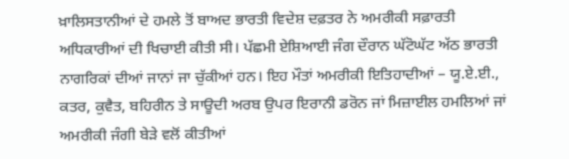ਖ਼ਾਲਿਸਤਾਨੀਆਂ ਦੇ ਹਮਲੇ ਤੋਂ ਬਾਅਦ ਭਾਰਤੀ ਵਿਦੇਸ਼ ਦਫ਼ਤਰ ਨੇ ਅਮਰੀਕੀ ਸਫ਼ਾਰਤੀ ਅਧਿਕਾਰੀਆਂ ਦੀ ਖਿਚਾਈ ਕੀਤੀ ਸੀ। ਪੱਛਮੀ ਏਸ਼ਿਆਈ ਜੰਗ ਦੌਰਾਨ ਘੱਟੋਘੱਟ ਅੱਠ ਭਾਰਤੀ ਨਾਗਰਿਕਾਂ ਦੀਆਂ ਜਾਨਾਂ ਜਾ ਚੁੱਕੀਆਂ ਹਨ। ਇਹ ਮੌਤਾਂ ਅਮਰੀਕੀ ਇਤਿਹਾਦੀਆਂ – ਯੂ.ਏ.ਈ., ਕਤਰ, ਕੁਵੈਤ, ਬਹਿਰੀਨ ਤੇ ਸਾਊਦੀ ਅਰਬ ਉਪਰ ਇਰਾਨੀ ਡਰੋਨ ਜਾਂ ਮਿਜ਼ਾਈਲ ਹਮਲਿਆਂ ਜਾਂ ਅਮਰੀਕੀ ਜੰਗੀ ਬੇੜੇ ਵਲੋਂ ਕੀਤੀਆਂ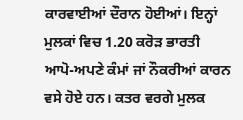ਕਾਰਵਾਈਆਂ ਦੌਰਾਨ ਹੋਈਆਂ। ਇਨ੍ਹਾਂ ਮੁਲਕਾਂ ਵਿਚ 1.20 ਕਰੋੜ ਭਾਰਤੀ ਆਪੋ-ਅਪਣੇ ਕੰਮਾਂ ਜਾਂ ਨੌਕਰੀਆਂ ਕਾਰਨ ਵਸੇ ਹੋਏ ਹਨ। ਕਤਰ ਵਰਗੇ ਮੁਲਕ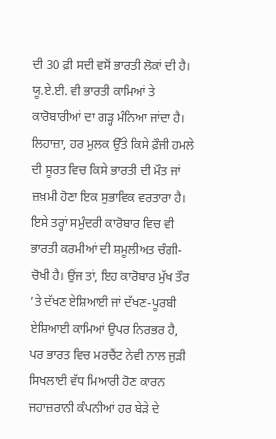ਦੀ 30 ਫ਼ੀ ਸਦੀ ਵਸੋਂ ਭਾਰਤੀ ਲੋਕਾਂ ਦੀ ਹੈ। ਯੂ.ਏ.ਈ. ਵੀ ਭਾਰਤੀ ਕਾਮਿਆਂ ਤੇ ਕਾਰੋਬਾਰੀਆਂ ਦਾ ਗੜ੍ਹ ਮੰਨਿਆ ਜਾਂਦਾ ਹੈ।
ਲਿਹਾਜ਼ਾ, ਹਰ ਮੁਲਕ ਉੱਤੇ ਕਿਸੇ ਫ਼ੌਜੀ ਹਮਲੇ ਦੀ ਸੂਰਤ ਵਿਚ ਕਿਸੇ ਭਾਰਤੀ ਦੀ ਮੌਤ ਜਾਂ ਜ਼ਖ਼ਮੀ ਹੋਣਾ ਇਕ ਸੁਭਾਵਿਕ ਵਰਤਾਰਾ ਹੈ। ਇਸੇ ਤਰ੍ਹਾਂ ਸਮੁੰਦਰੀ ਕਾਰੋਬਾਰ ਵਿਚ ਵੀ ਭਾਰਤੀ ਕਰਮੀਆਂ ਦੀ ਸ਼ਮੂਲੀਅਤ ਚੰਗੀ-ਚੋਖੀ ਹੈ। ਉਂਜ ਤਾਂ, ਇਹ ਕਾਰੋਬਾਰ ਮੁੱਖ ਤੌਰ ’ਤੇ ਦੱਖਣ ਏਸ਼ਿਆਈ ਜਾਂ ਦੱਖਣ-ਪੂਰਬੀ ਏਸ਼ਿਆਈ ਕਾਮਿਆਂ ਉਪਰ ਨਿਰਭਰ ਹੈ, ਪਰ ਭਾਰਤ ਵਿਚ ਮਰਚੈਂਟ ਨੇਵੀ ਨਾਲ ਜੁੜੀ ਸਿਖਲਾਈ ਵੱਧ ਮਿਆਰੀ ਹੋਣ ਕਾਰਨ ਜਹਾਜ਼ਰਾਨੀ ਕੰਪਨੀਆਂ ਹਰ ਬੇੜੇ ਦੇ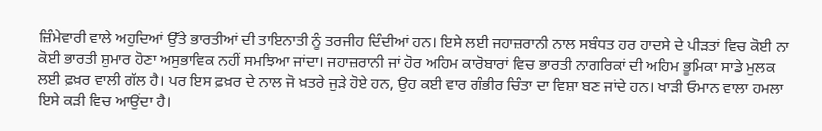ਜ਼ਿੰਮੇਵਾਰੀ ਵਾਲੇ ਅਹੁਦਿਆਂ ਉੱਤੇ ਭਾਰਤੀਆਂ ਦੀ ਤਾਇਨਾਤੀ ਨੂੰ ਤਰਜੀਹ ਦਿੰਦੀਆਂ ਹਨ। ਇਸੇ ਲਈ ਜਹਾਜ਼ਰਾਨੀ ਨਾਲ ਸਬੰਧਤ ਹਰ ਹਾਦਸੇ ਦੇ ਪੀੜਤਾਂ ਵਿਚ ਕੋਈ ਨਾ ਕੋਈ ਭਾਰਤੀ ਸ਼ੁਮਾਰ ਹੋਣਾ ਅਸੁਭਾਵਿਕ ਨਹੀਂ ਸਮਝਿਆ ਜਾਂਦਾ। ਜਹਾਜ਼ਰਾਨੀ ਜਾਂ ਹੋਰ ਅਹਿਮ ਕਾਰੋਬਾਰਾਂ ਵਿਚ ਭਾਰਤੀ ਨਾਗਰਿਕਾਂ ਦੀ ਅਹਿਮ ਭੂਮਿਕਾ ਸਾਡੇ ਮੁਲਕ ਲਈ ਫ਼ਖ਼ਰ ਵਾਲੀ ਗੱਲ ਹੈ। ਪਰ ਇਸ ਫ਼ਖ਼ਰ ਦੇ ਨਾਲ ਜੋ ਖ਼ਤਰੇ ਜੁੜੇ ਹੋਏ ਹਨ, ਉਹ ਕਈ ਵਾਰ ਗੰਭੀਰ ਚਿੰਤਾ ਦਾ ਵਿਸ਼ਾ ਬਣ ਜਾਂਦੇ ਹਨ। ਖਾੜੀ ਓਮਾਨ ਵਾਲਾ ਹਮਲਾ ਇਸੇ ਕੜੀ ਵਿਚ ਆਉਂਦਾ ਹੈ।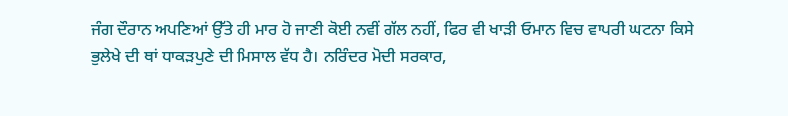ਜੰਗ ਦੌਰਾਨ ਅਪਣਿਆਂ ਉੱਤੇ ਹੀ ਮਾਰ ਹੋ ਜਾਣੀ ਕੋਈ ਨਵੀਂ ਗੱਲ ਨਹੀਂ, ਫਿਰ ਵੀ ਖਾੜੀ ਓਮਾਨ ਵਿਚ ਵਾਪਰੀ ਘਟਨਾ ਕਿਸੇ ਭੁਲੇਖੇ ਦੀ ਥਾਂ ਧਾਕੜਪੁਣੇ ਦੀ ਮਿਸਾਲ ਵੱਧ ਹੈ। ਨਰਿੰਦਰ ਮੋਦੀ ਸਰਕਾਰ,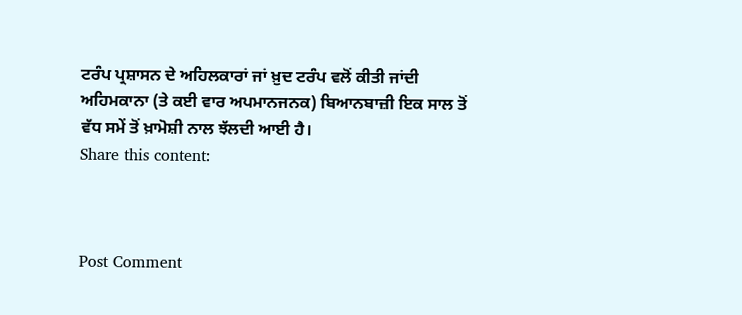ਟਰੰਪ ਪ੍ਰਸ਼ਾਸਨ ਦੇ ਅਹਿਲਕਾਰਾਂ ਜਾਂ ਖ਼ੁਦ ਟਰੰਪ ਵਲੋਂ ਕੀਤੀ ਜਾਂਦੀ ਅਹਿਮਕਾਨਾ (ਤੇ ਕਈ ਵਾਰ ਅਪਮਾਨਜਨਕ) ਬਿਆਨਬਾਜ਼ੀ ਇਕ ਸਾਲ ਤੋਂ ਵੱਧ ਸਮੇਂ ਤੋਂ ਖ਼ਾਮੋਸ਼ੀ ਨਾਲ ਝੱਲਦੀ ਆਈ ਹੈ।
Share this content:



Post Comment